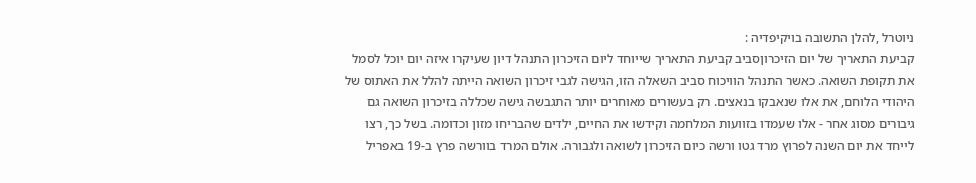ניוטרל ,להלן התשובה בויקיפדיה :
קביעת התאריך של יום הזיכרוןסביב קביעת התאריך שייוחד ליום הזיכרון התנהל דיון שעיקרו איזה יום יוכל לסמל את תקופת השואה. כאשר התנהל הוויכוח סביב השאלה הזו, הגישה לגבי זיכרון השואה הייתה להלל את האתוס של היהודי הלוחם, את אלו שנאבקו בנאצים. רק בעשורים מאוחרים יותר התגבשה גישה שכללה בזיכרון השואה גם גיבורים מסוג אחר - אלו שעמדו בזוועות המלחמה וקידשו את החיים, ילדים שהבריחו מזון וכדומה. בשל כך, רצו לייחד את יום השנה לפרוץ מרד גטו ורשה כיום הזיכרון לשואה ולגבורה. אולם המרד בוורשה פרץ ב-19 באפריל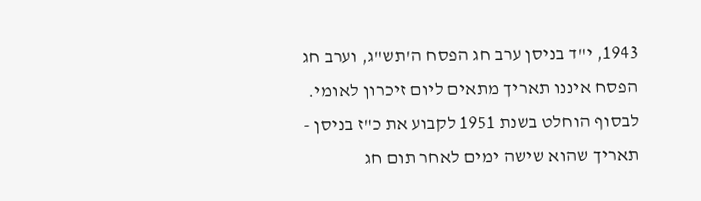1943, י"ד בניסן ערב חג הפסח ה'תש"ג, וערב חג הפסח איננו תאריך מתאים ליום זיכרון לאומי. לבסוף הוחלט בשנת 1951 לקבוע את כ"ז בניסן - תאריך שהוא שישה ימים לאחר תום חג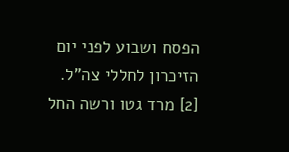הפסח ושבוע לפני יום הזיכרון לחללי צה"ל. [2] מרד גטו ורשה החל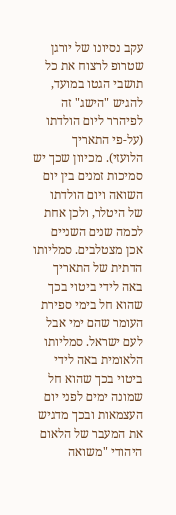עקב נסיונו של יורגן שטרופ לרצוח את כל תושבי הגטו במועד, להגיש "הישג" זה לפיהרר ליום הולדתו (על-פי התאריך הלועזי). מכיוון שכך יש סמיכות זמנים בין יום השואה ויום הולדתו של היטלר, ולכן אחת לכמה שנים השניים אכן מצטלבים. סמליותו הדתית של התאריך באה לידי ביטוי בכך שהוא חל בימי ספירת העומר שהם ימי אבל לעם ישראל. סמליותו הלאומית באה לידי ביטוי בכך שהוא חל שמונה ימים לפני יום העצמאות ובכך מדגיש את המעבר של הלאום היהודי "משואה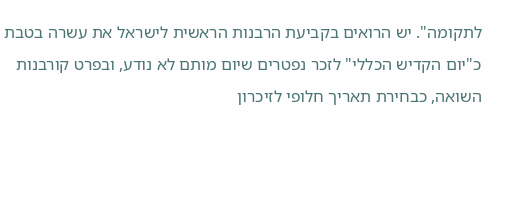לתקומה". יש הרואים בקביעת הרבנות הראשית לישראל את עשרה בטבת כ"יום הקדיש הכללי" לזכר נפטרים שיום מותם לא נודע, ובפרט קורבנות השואה, כבחירת תאריך חלופי לזיכרון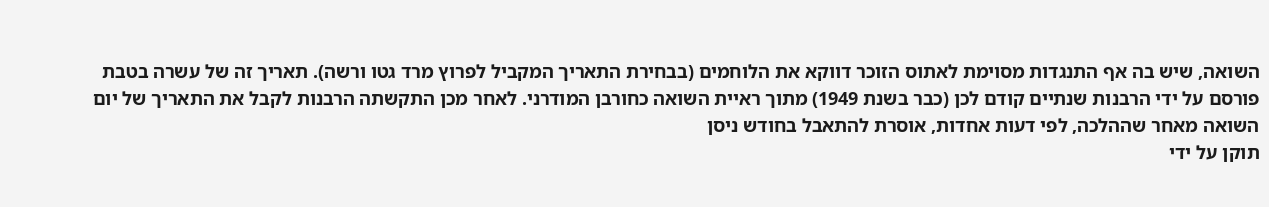השואה, שיש בה אף התנגדות מסוימת לאתוס הזוכר דווקא את הלוחמים (בבחירת התאריך המקביל לפרוץ מרד גטו ורשה). תאריך זה של עשרה בטבת פורסם על ידי הרבנות שנתיים קודם לכן (כבר בשנת 1949) מתוך ראיית השואה כחורבן המודרני. לאחר מכן התקשתה הרבנות לקבל את התאריך של יום השואה מאחר שההלכה, לפי דעות אחדות, אוסרת להתאבל בחודש ניסן
תוקן על ידי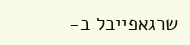שרגאפייבל ב-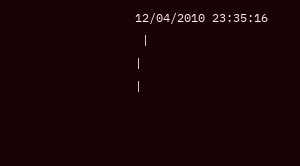12/04/2010 23:35:16
 |
|
|